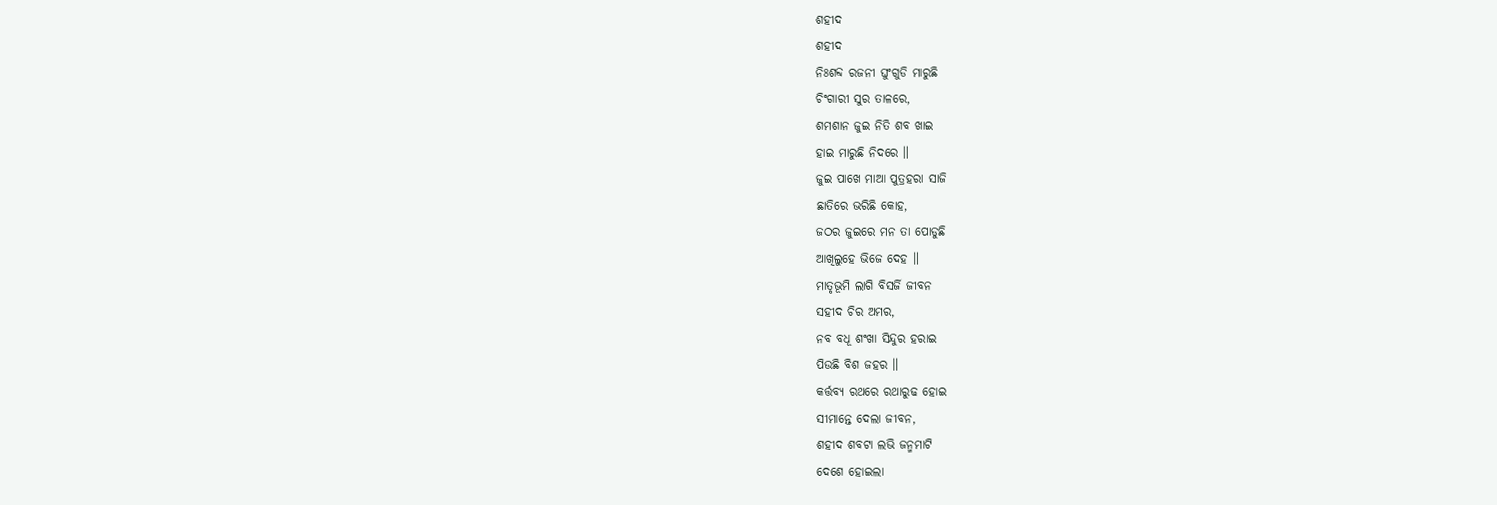ଶହୀଦ
ଶହୀଦ
ନିଃଶବ୍ଦ ରଜନୀ ଘୁଂଗୁଡି ମାରୁଛି
ଚିଂଗାରୀ ସୁର ତାଳରେ,
ଶମଶାନ ଜୁଇ ନିତି ଶବ ଖାଇ
ହାଇ ମାରୁଛି ନିଦରେ ॥
ଜୁଇ ପାଖେ ମାଆ ପୁତ୍ରହରା ସାଜି
ଛାତିରେ ଭରିଛି କୋହ,
ଜଠର ଜୁଇରେ ମନ ତା ପୋଡୁଛି
ଆଖିଲୁହେ ଭିଜେ ଦେହ ॥
ମାତୃଭୂମି ଲାଗି ବିସର୍ଜି ଜୀବନ
ସହୀଦ ଚିର ଅମର,
ନବ ବଧୂ ଶଂଖା ସିନ୍ଦୁର ହରାଇ
ପିଉଛି ବିଶ ଜହର ॥
କର୍ତ୍ତବ୍ୟ ରଥରେ ରଥାରୁଢ ହୋଇ
ସୀମାନ୍ତେ ଦେଲା ଜୀବନ,
ଶହୀଦ ଶବଟା ଲଭି ଜନ୍ମମାଟି
ଦେଶେ ହୋଇଲା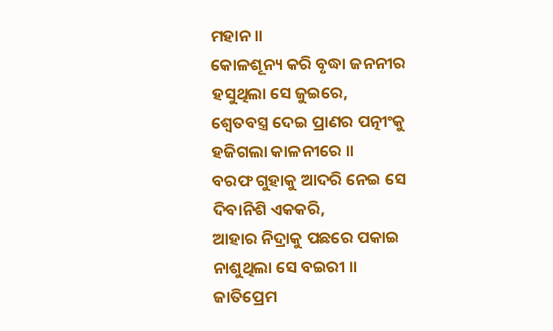ମହାନ ॥
କୋଳଶୂନ୍ୟ କରି ବୃଦ୍ଧା ଜନନୀର
ହସୁଥିଲା ସେ ଜୁଇରେ,
ଶ୍ୱେତବସ୍ତ୍ର ଦେଇ ପ୍ରାଣର ପତ୍ନୀଂକୁ
ହଜିଗଲା କାଳନୀରେ ॥
ବରଫ ଗୁହାକୁ ଆଦରି ନେଇ ସେ
ଦିବାନିଶି ଏକକରି,
ଆହାର ନିଦ୍ରାକୁ ପଛରେ ପକାଇ
ନାଶୁଥିଲା ସେ ବଇରୀ ॥
ଜାତିପ୍ରେମ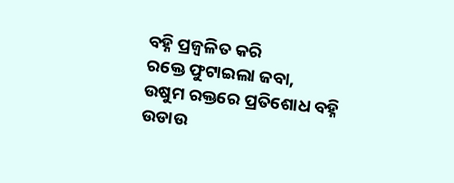ବହ୍ନି ପ୍ରଜ୍ୱଳିତ କରି
ରକ୍ତେ ଫୁଟାଇଲା ଜବା,
ଉଷୁମ ରକ୍ତରେ ପ୍ରତିଶୋଧ ବହ୍ନି
ଉଡାଉ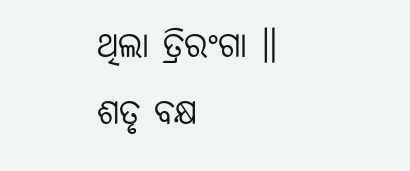ଥିଲା ତ୍ରିରଂଗା ॥
ଶତୃ ବକ୍ଷ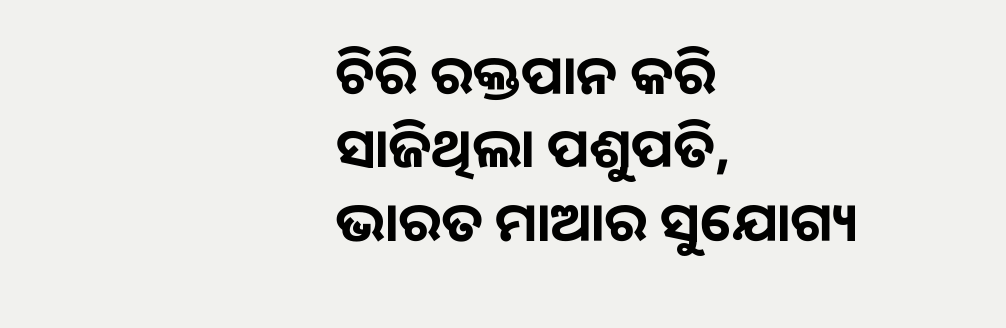ଚିରି ରକ୍ତପାନ କରି
ସାଜିଥିଲା ପଶୁପତି,
ଭାରତ ମାଆର ସୁଯୋଗ୍ୟ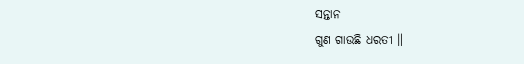ସନ୍ତାନ
ଗୁଣ ଗାଉଛି ଧରତୀ ॥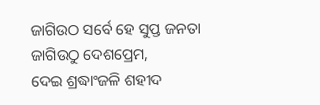ଜାଗିଉଠ ସର୍ବେ ହେ ସୁପ୍ତ ଜନତା
ଜାଗିଉଠୁ ଦେଶପ୍ରେମ,
ଦେଇ ଶ୍ରଦ୍ଧାଂଜଳି ଶହୀଦ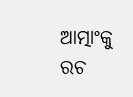ଆତ୍ମାଂକୁ
ରଚ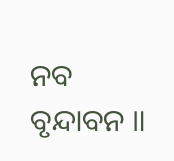ନବ ବୃନ୍ଦାବନ ॥